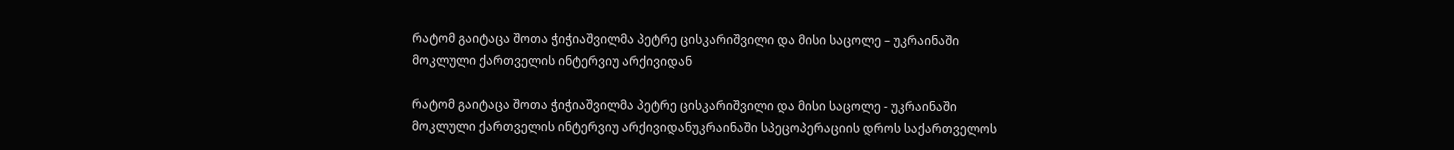რატომ გაიტაცა შოთა ჭიჭიაშვილმა პეტრე ცისკარიშვილი და მისი საცოლე – უკრაინაში მოკლული ქართველის ინტერვიუ არქივიდან

რატომ გაიტაცა შოთა ჭიჭიაშვილმა პეტრე ცისკარიშვილი და მისი საცოლე - უკრაინაში მოკლული ქართველის ინტერვიუ არქივიდანუკრაინაში სპეცოპერაციის დროს საქართველოს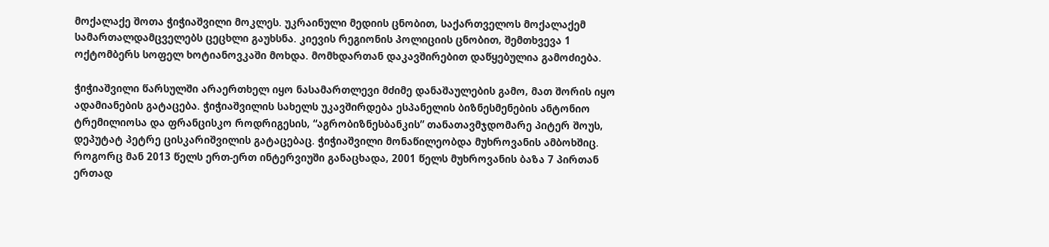მოქალაქე შოთა ჭიჭიაშვილი მოკლეს. უკრაინული მედიის ცნობით, საქართველოს მოქალაქემ სამართალდამცველებს ცეცხლი გაუხსნა. კიევის რეგიონის პოლიციის ცნობით, შემთხვევა 1 ოქტომბერს სოფელ ხოტიანოვკაში მოხდა. მომხდართან დაკავშირებით დაწყებულია გამოძიება.

ჭიჭიაშვილი წარსულში არაერთხელ იყო ნასამართლევი მძიმე დანაშაულების გამო, მათ შორის იყო ადამიანების გატაცება. ჭიჭიაშვილის სახელს უკავშირდება ესპანელის ბიზნესმენების ანტონიო ტრემილიოსა და ფრანცისკო როდრიგესის, “აგრობიზნესბანკის” თანათავმჯდომარე პიტერ შოუს, დეპუტატ პეტრე ცისკარიშვილის გატაცებაც. ჭიჭიაშვილი მონაწილეობდა მუხროვანის ამბოხშიც. როგორც მან 2013 წელს ერთ-ერთ ინტერვიუში განაცხადა, 2001 წელს მუხროვანის ბაზა 7 პირთან ერთად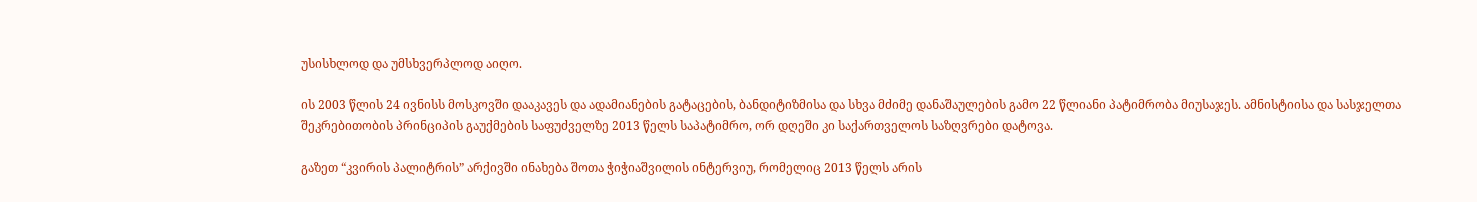უსისხლოდ და უმსხვერპლოდ აიღო.

ის 2003 წლის 24 ივნისს მოსკოვში დააკავეს და ადამიანების გატაცების, ბანდიტიზმისა და სხვა მძიმე დანაშაულების გამო 22 წლიანი პატიმრობა მიუსაჯეს. ამნისტიისა და სასჯელთა შეკრებითობის პრინციპის გაუქმების საფუძველზე 2013 წელს საპატიმრო, ორ დღეში კი საქართველოს საზღვრები დატოვა.

გაზეთ “კვირის პალიტრის” არქივში ინახება შოთა ჭიჭიაშვილის ინტერვიუ, რომელიც 2013 წელს არის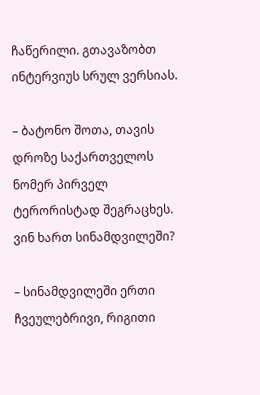ჩაწერილი. გთავაზობთ ინტერვიუს სრულ ვერსიას.

– ბატონო შოთა, თავის დროზე საქართველოს ნომერ პირველ ტერორისტად შეგრაცხეს. ვინ ხართ სინამდვილეში?

– სინამდვილეში ერთი ჩვეულებრივი, რიგითი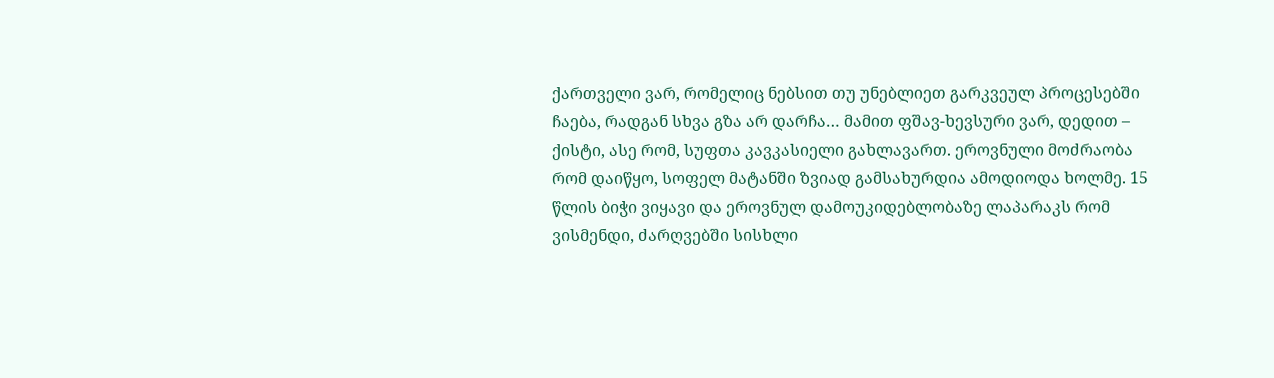ქართველი ვარ, რომელიც ნებსით თუ უნებლიეთ გარკვეულ პროცესებში ჩაება, რადგან სხვა გზა არ დარჩა… მამით ფშავ-ხევსური ვარ, დედით – ქისტი, ასე რომ, სუფთა კავკასიელი გახლავართ. ეროვნული მოძრაობა რომ დაიწყო, სოფელ მატანში ზვიად გამსახურდია ამოდიოდა ხოლმე. 15 წლის ბიჭი ვიყავი და ეროვნულ დამოუკიდებლობაზე ლაპარაკს რომ ვისმენდი, ძარღვებში სისხლი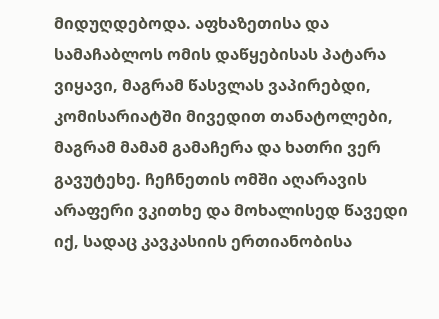მიდუღდებოდა. აფხაზეთისა და სამაჩაბლოს ომის დაწყებისას პატარა ვიყავი, მაგრამ წასვლას ვაპირებდი, კომისარიატში მივედით თანატოლები, მაგრამ მამამ გამაჩერა და ხათრი ვერ გავუტეხე. ჩეჩნეთის ომში აღარავის არაფერი ვკითხე და მოხალისედ წავედი იქ, სადაც კავკასიის ერთიანობისა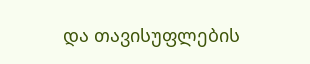და თავისუფლების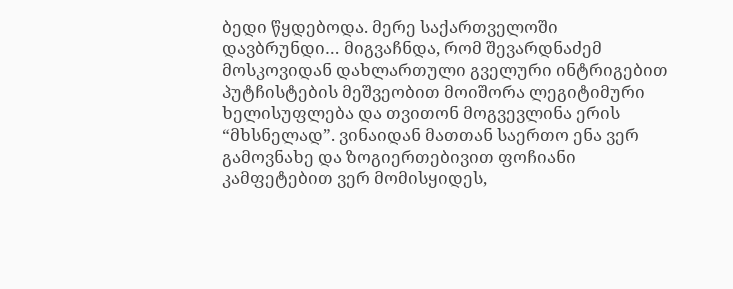ბედი წყდებოდა. მერე საქართველოში დავბრუნდი… მიგვაჩნდა, რომ შევარდნაძემ მოსკოვიდან დახლართული გველური ინტრიგებით პუტჩისტების მეშვეობით მოიშორა ლეგიტიმური ხელისუფლება და თვითონ მოგვევლინა ერის “მხსნელად”. ვინაიდან მათთან საერთო ენა ვერ გამოვნახე და ზოგიერთებივით ფოჩიანი კამფეტებით ვერ მომისყიდეს,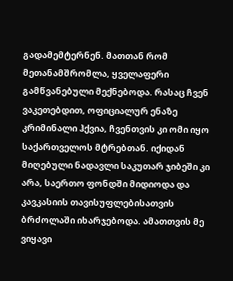გადამემტერნენ. მათთან რომ მეთანამშრომლა, ყველაფერი გამწვანებული მექნებოდა. რასაც ჩვენ ვაკეთებდით, ოფიციალურ ენაზე კრიმინალი ჰქვია, ჩვენთვის კი ომი იყო საქართველოს მტრებთან. იქიდან მიღებული ნადავლი საკუთარ ჯიბეში კი არა, საერთო ფონდში მიდიოდა და კავკასიის თავისუფლებისათვის ბრძოლაში იხარჯებოდა. ამათთვის მე ვიყავი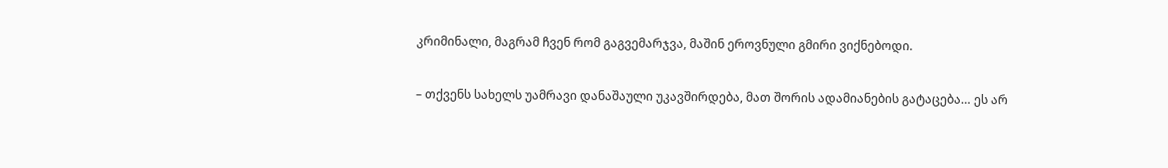კრიმინალი, მაგრამ ჩვენ რომ გაგვემარჯვა, მაშინ ეროვნული გმირი ვიქნებოდი.

– თქვენს სახელს უამრავი დანაშაული უკავშირდება, მათ შორის ადამიანების გატაცება… ეს არ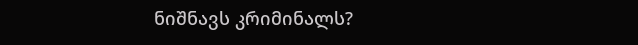ნიშნავს კრიმინალს?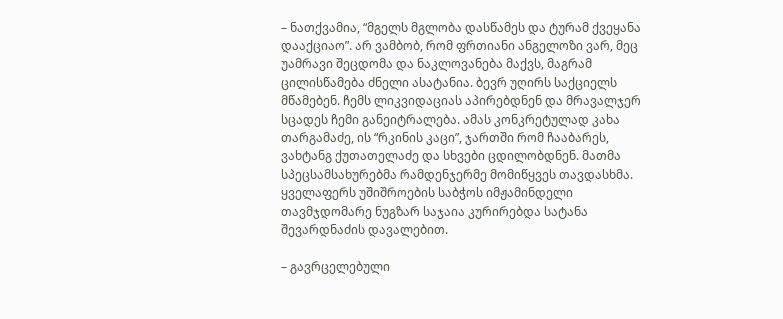– ნათქვამია, “მგელს მგლობა დასწამეს და ტურამ ქვეყანა დააქციაო”. არ ვამბობ, რომ ფრთიანი ანგელოზი ვარ, მეც უამრავი შეცდომა და ნაკლოვანება მაქვს, მაგრამ ცილისწამება ძნელი ასატანია. ბევრ უღირს საქციელს მწამებენ. ჩემს ლიკვიდაციას აპირებდნენ და მრავალჯერ სცადეს ჩემი განეიტრალება. ამას კონკრეტულად კახა თარგამაძე, ის “რკინის კაცი”, ჯართში რომ ჩააბარეს, ვახტანგ ქუთათელაძე და სხვები ცდილობდნენ. მათმა სპეცსამსახურებმა რამდენჯერმე მომიწყვეს თავდასხმა. ყველაფერს უშიშროების საბჭოს იმჟამინდელი თავმჯდომარე ნუგზარ საჯაია კურირებდა სატანა შევარდნაძის დავალებით.

– გავრცელებული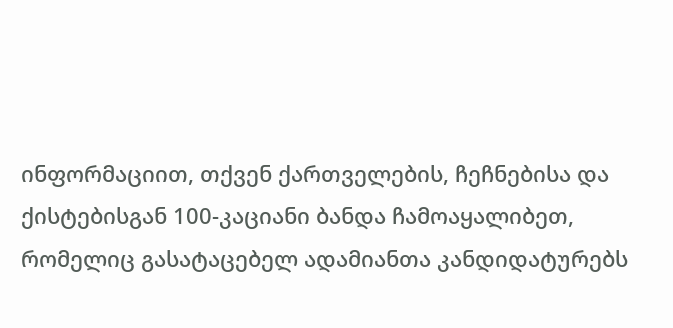ინფორმაციით, თქვენ ქართველების, ჩეჩნებისა და ქისტებისგან 100-კაციანი ბანდა ჩამოაყალიბეთ, რომელიც გასატაცებელ ადამიანთა კანდიდატურებს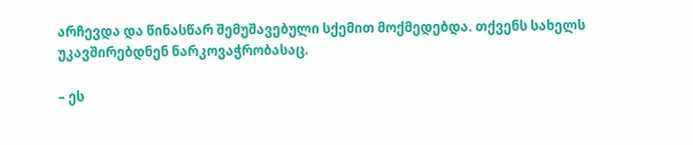არჩევდა და წინასწარ შემუშავებული სქემით მოქმედებდა. თქვენს სახელს უკავშირებდნენ ნარკოვაჭრობასაც.

– ეს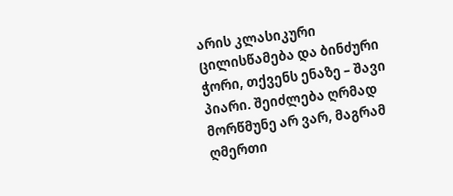არის კლასიკური ცილისწამება და ბინძური ჭორი, თქვენს ენაზე – შავი პიარი. შეიძლება ღრმად მორწმუნე არ ვარ, მაგრამ ღმერთი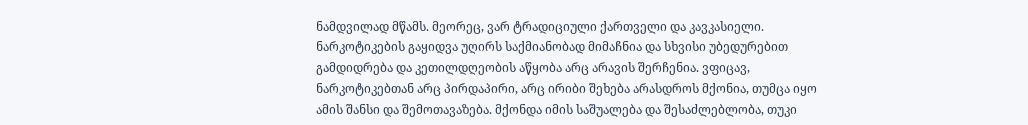ნამდვილად მწამს. მეორეც, ვარ ტრადიციული ქართველი და კავკასიელი. ნარკოტიკების გაყიდვა უღირს საქმიანობად მიმაჩნია და სხვისი უბედურებით გამდიდრება და კეთილდღეობის აწყობა არც არავის შერჩენია. ვფიცავ, ნარკოტიკებთან არც პირდაპირი, არც ირიბი შეხება არასდროს მქონია, თუმცა იყო ამის შანსი და შემოთავაზება. მქონდა იმის საშუალება და შესაძლებლობა, თუკი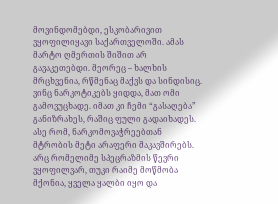მოვინდომებდი, ესკობარივით ვყოფილიყავი საქართველოში. ამას მარტო ღმერთის შიშით არ გავაკეთებდი. მეორეც – ხალხის მრცხვენია, რწმენაც მაქვს და სინდისიც. ვინც ნარკოტიკებს ყიდდა, მათ ომი გამოვუცხადე. იმათ კი ჩემი “გასაღება” განიზრახეს, რაშიც ფული გადაიხადეს. ასე რომ, ნარკომოვაჭრეებთან მტრობის მეტი არაფერი მაკავშირებს. არც რომელიმე სპეცრაზმის წევრი ვყოფილვარ, თუკი რაიმე მოწმობა მქონია, ყველა ყალბი იყო და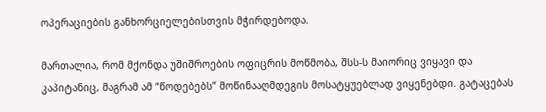ოპერაციების განხორციელებისთვის მჭირდებოდა.

მართალია, რომ მქონდა უშიშროების ოფიცრის მოწმობა, შსს-ს მაიორიც ვიყავი და კაპიტანიც, მაგრამ ამ “წოდებებს” მოწინააღმდეგის მოსატყუებლად ვიყენებდი. გატაცებას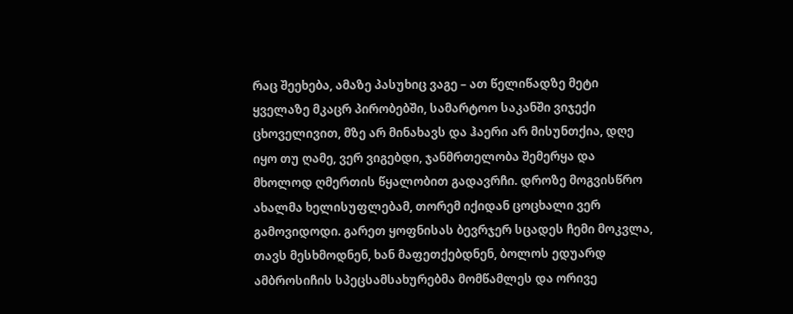რაც შეეხება, ამაზე პასუხიც ვაგე – ათ წელიწადზე მეტი ყველაზე მკაცრ პირობებში, სამარტოო საკანში ვიჯექი ცხოველივით, მზე არ მინახავს და ჰაერი არ მისუნთქია, დღე იყო თუ ღამე, ვერ ვიგებდი, ჯანმრთელობა შემერყა და მხოლოდ ღმერთის წყალობით გადავრჩი. დროზე მოგვისწრო ახალმა ხელისუფლებამ, თორემ იქიდან ცოცხალი ვერ გამოვიდოდი. გარეთ ყოფნისას ბევრჯერ სცადეს ჩემი მოკვლა, თავს მესხმოდნენ, ხან მაფეთქებდნენ, ბოლოს ედუარდ ამბროსიჩის სპეცსამსახურებმა მომწამლეს და ორივე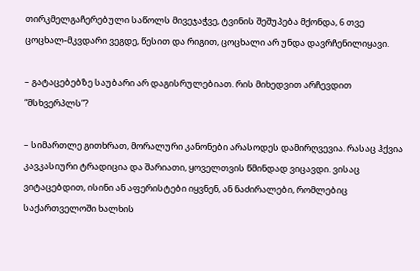თირკმელგაჩერებული საწოლს მივეჯაჭვე, ტვინის შეშუპება მქონდა, 6 თვე ცოცხალ-მკვდარი ვეგდე, წესით და რიგით, ცოცხალი არ უნდა დავრჩენილიყავი.

– გატაცებებზე საუბარი არ დაგისრულებიათ. რის მიხედვით არჩევდით “მსხვერპლს”?

– სიმართლე გითხრათ, მორალური კანონები არასოდეს დამირღვევია. რასაც ჰქვია კავკასიური ტრადიცია და შარიათი, ყოველთვის წმინდად ვიცავდი. ვისაც ვიტაცებდით, ისინი ან აფერისტები იყვნენ, ან ნაძირალები, რომლებიც საქართველოში ხალხის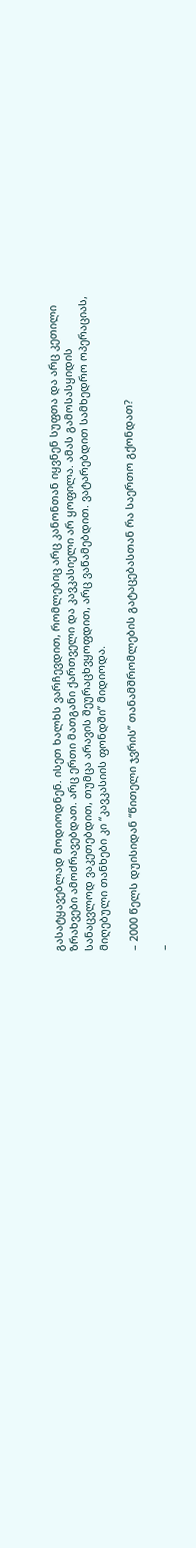გასატყავებლად მოდიოდნენ. ისეთ ხალხს ვარჩევდით, რომლებიც არც კანონთან იყვნენ სუფთა და არც კეთილი ზრახვები ამოძრავებდათ. არც ერთი მათგანი ქართველი და კავკასიელი არ ყოფილა. ამას გამოსასყიდის სანაცვლოდ ვაკეთებდით, თუმცა არავის შეურაცხვყოფდით, არც ვაწამებდით. ვატარებდით სამხედრო ოპერაციას, მიღებული თანხები კი “კავკასიის ფონდში” მიდიოდა.

– 2000 წელს დუისიდან “წითელი ჯვრის” თანამშრომლების გატაცებასთან რა საერთო გქონდათ?

–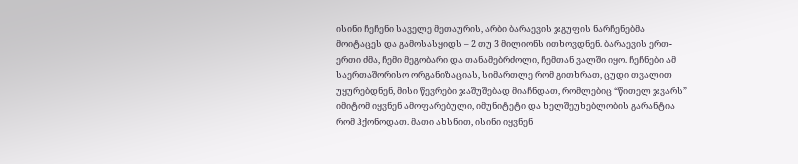ისინი ჩეჩენი საველე მეთაურის, არბი ბარაევის ჯგუფის ნარჩენებმა მოიტაცეს და გამოსასყიდს – 2 თუ 3 მილიონს ითხოვდნენ. ბარაევის ერთ-ერთი ძმა, ჩემი მეგობარი და თანამებრძოლი, ჩემთან ვალში იყო. ჩეჩნები ამ საერთაშორისო ორგანიზაციას, სიმართლე რომ გითხრათ, ცუდი თვალით უყურებდნენ, მისი წევრები ჯაშუშებად მიაჩნდათ, რომლებიც “წითელ ჯვარს” იმიტომ იყვნენ ამოფარებული, იმუნიტეტი და ხელშეუხებლობის გარანტია რომ ჰქონოდათ. მათი ახსნით, ისინი იყვნენ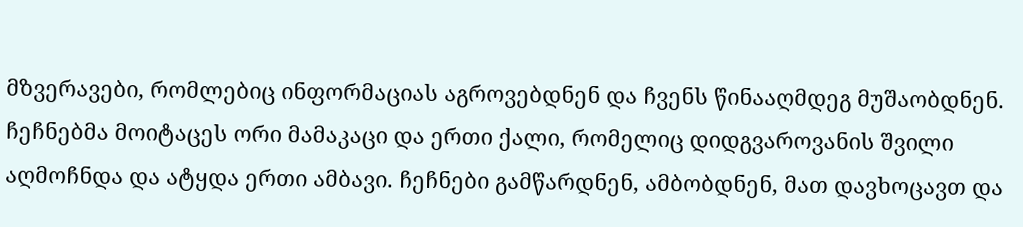მზვერავები, რომლებიც ინფორმაციას აგროვებდნენ და ჩვენს წინააღმდეგ მუშაობდნენ. ჩეჩნებმა მოიტაცეს ორი მამაკაცი და ერთი ქალი, რომელიც დიდგვაროვანის შვილი აღმოჩნდა და ატყდა ერთი ამბავი. ჩეჩნები გამწარდნენ, ამბობდნენ, მათ დავხოცავთ და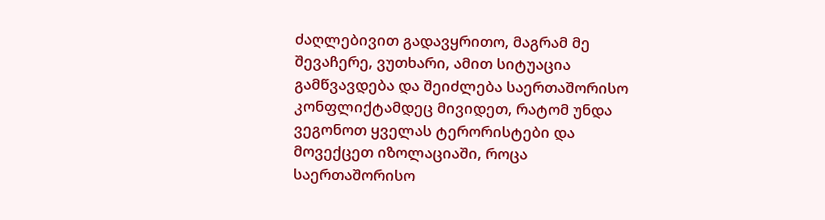ძაღლებივით გადავყრითო, მაგრამ მე შევაჩერე, ვუთხარი, ამით სიტუაცია გამწვავდება და შეიძლება საერთაშორისო კონფლიქტამდეც მივიდეთ, რატომ უნდა ვეგონოთ ყველას ტერორისტები და მოვექცეთ იზოლაციაში, როცა საერთაშორისო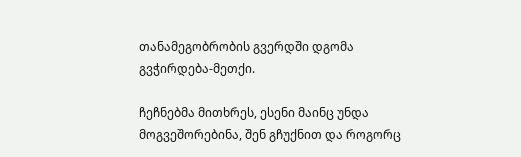თანამეგობრობის გვერდში დგომა გვჭირდება-მეთქი.

ჩეჩნებმა მითხრეს, ესენი მაინც უნდა მოგვეშორებინა, შენ გჩუქნით და როგორც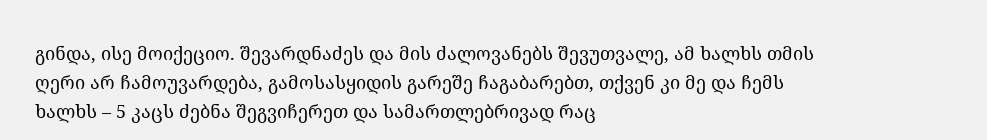გინდა, ისე მოიქეციო. შევარდნაძეს და მის ძალოვანებს შევუთვალე, ამ ხალხს თმის ღერი არ ჩამოუვარდება, გამოსასყიდის გარეშე ჩაგაბარებთ, თქვენ კი მე და ჩემს ხალხს – 5 კაცს ძებნა შეგვიჩერეთ და სამართლებრივად რაც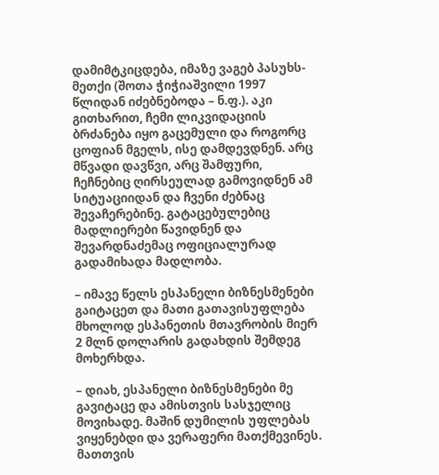დამიმტკიცდება, იმაზე ვაგებ პასუხს-მეთქი (შოთა ჭიჭიაშვილი 1997 წლიდან იძებნებოდა – ნ.ფ.). აკი გითხარით, ჩემი ლიკვიდაციის ბრძანება იყო გაცემული და როგორც ცოფიან მგელს, ისე დამდევდნენ. არც მწვადი დავწვი, არც შამფური, ჩეჩნებიც ღირსეულად გამოვიდნენ ამ სიტუაციიდან და ჩვენი ძებნაც შევაჩერებინე. გატაცებულებიც მადლიერები წავიდნენ და შევარდნაძემაც ოფიციალურად გადამიხადა მადლობა.

– იმავე წელს ესპანელი ბიზნესმენები გაიტაცეთ და მათი გათავისუფლება მხოლოდ ესპანეთის მთავრობის მიერ 2 მლნ დოლარის გადახდის შემდეგ მოხერხდა.

– დიახ, ესპანელი ბიზნესმენები მე გავიტაცე და ამისთვის სასჯელიც მოვიხადე. მაშინ დუმილის უფლებას ვიყენებდი და ვერაფერი მათქმევინეს. მათთვის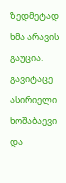ზედმეტად ხმა არავის გაუცია. გავიტაცე ასირიელი ხოშაბაევი და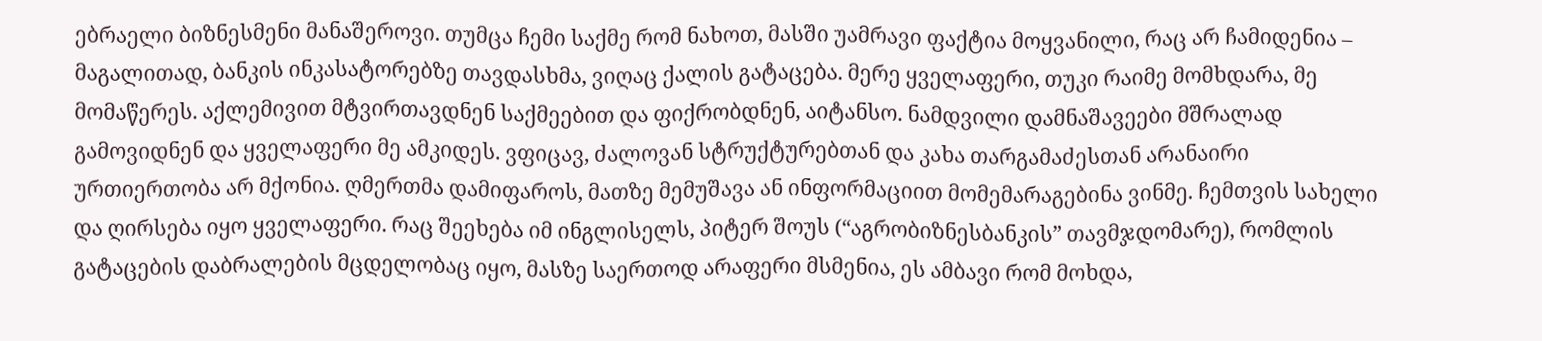ებრაელი ბიზნესმენი მანაშეროვი. თუმცა ჩემი საქმე რომ ნახოთ, მასში უამრავი ფაქტია მოყვანილი, რაც არ ჩამიდენია – მაგალითად, ბანკის ინკასატორებზე თავდასხმა, ვიღაც ქალის გატაცება. მერე ყველაფერი, თუკი რაიმე მომხდარა, მე მომაწერეს. აქლემივით მტვირთავდნენ საქმეებით და ფიქრობდნენ, აიტანსო. ნამდვილი დამნაშავეები მშრალად გამოვიდნენ და ყველაფერი მე ამკიდეს. ვფიცავ, ძალოვან სტრუქტურებთან და კახა თარგამაძესთან არანაირი ურთიერთობა არ მქონია. ღმერთმა დამიფაროს, მათზე მემუშავა ან ინფორმაციით მომემარაგებინა ვინმე. ჩემთვის სახელი და ღირსება იყო ყველაფერი. რაც შეეხება იმ ინგლისელს, პიტერ შოუს (“აგრობიზნესბანკის” თავმჯდომარე), რომლის გატაცების დაბრალების მცდელობაც იყო, მასზე საერთოდ არაფერი მსმენია, ეს ამბავი რომ მოხდა,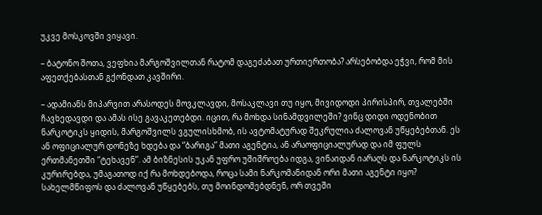უკვე მოსკოვში ვიყავი.

– ბატონო შოთა, ვეფხია მარგოშვილთან რატომ დაგეძაბათ ურთიერთობა? არსებობდა ეჭვი, რომ მის აფეთქებასთან გქონდათ კავშირი.

– ადამიანს მიპარვით არასოდეს მოვკლავდი, მოსაკლავი თუ იყო, მივიდოდი პირისპირ, თვალებში ჩავხედავდი და ამას ისე გავაკეთებდი. იცით, რა მოხდა სინამდვილეში? ვინც დიდი ოდენობით ნარკოტიკს ყიდის, მარგოშვილს ვგულისხმობ, ის ავტომატურად შეკრულია ძალოვან უწყებებთან. ეს ან ოფიციალურ დონეზე ხდება და “ბარიგა” მათი აგენტია, ან არაოფიციალურად და იმ ფულს ერთმანეთში “ტეხავენ”. ამ ბიზნესის უკან უფრო უშიშროება იდგა, ვინაიდან იარაღს და ნარკოტიკს ის კურირებდა, უმაგათოდ იქ რა მოხდებოდა, როცა სამი ნარკომანიდან ორი მათი აგენტი იყო? სახელმწიფოს და ძალოვან უწყებებს, თუ მოინდომებდნენ, ორ თვეში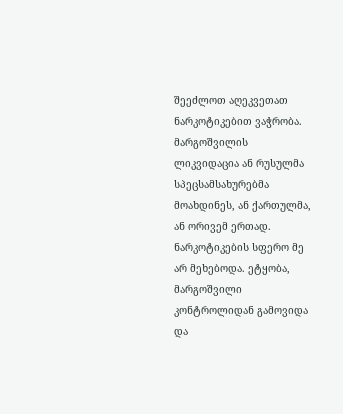შეეძლოთ აღეკვეთათ ნარკოტიკებით ვაჭრობა. მარგოშვილის ლიკვიდაცია ან რუსულმა სპეცსამსახურებმა მოახდინეს, ან ქართულმა, ან ორივემ ერთად. ნარკოტიკების სფერო მე არ მეხებოდა. ეტყობა, მარგოშვილი კონტროლიდან გამოვიდა და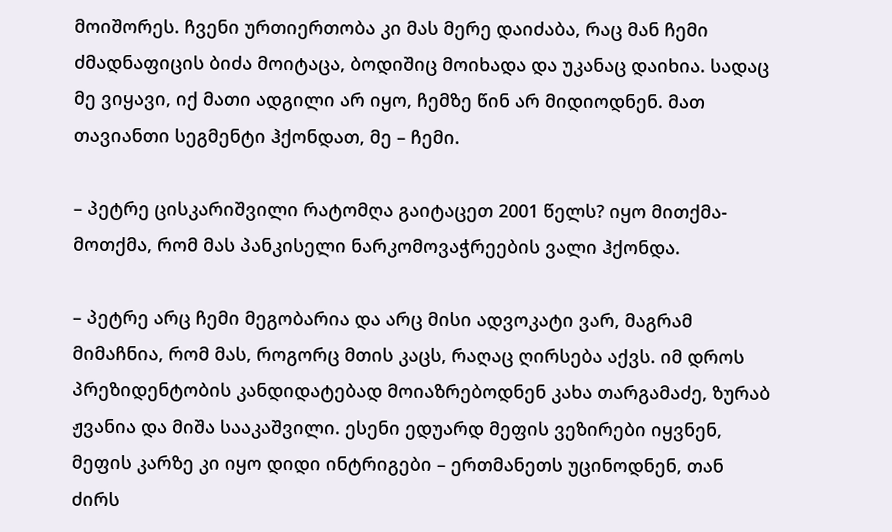მოიშორეს. ჩვენი ურთიერთობა კი მას მერე დაიძაბა, რაც მან ჩემი ძმადნაფიცის ბიძა მოიტაცა, ბოდიშიც მოიხადა და უკანაც დაიხია. სადაც მე ვიყავი, იქ მათი ადგილი არ იყო, ჩემზე წინ არ მიდიოდნენ. მათ თავიანთი სეგმენტი ჰქონდათ, მე – ჩემი.

– პეტრე ცისკარიშვილი რატომღა გაიტაცეთ 2001 წელს? იყო მითქმა-მოთქმა, რომ მას პანკისელი ნარკომოვაჭრეების ვალი ჰქონდა.

– პეტრე არც ჩემი მეგობარია და არც მისი ადვოკატი ვარ, მაგრამ მიმაჩნია, რომ მას, როგორც მთის კაცს, რაღაც ღირსება აქვს. იმ დროს პრეზიდენტობის კანდიდატებად მოიაზრებოდნენ კახა თარგამაძე, ზურაბ ჟვანია და მიშა სააკაშვილი. ესენი ედუარდ მეფის ვეზირები იყვნენ, მეფის კარზე კი იყო დიდი ინტრიგები – ერთმანეთს უცინოდნენ, თან ძირს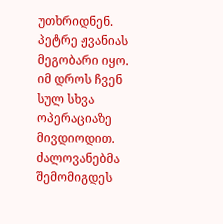უთხრიდნენ. პეტრე ჟვანიას მეგობარი იყო. იმ დროს ჩვენ სულ სხვა ოპერაციაზე მივდიოდით. ძალოვანებმა შემომიგდეს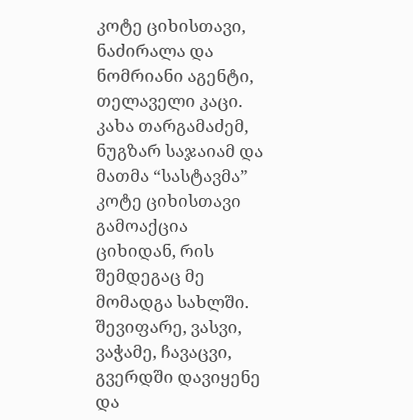კოტე ციხისთავი, ნაძირალა და ნომრიანი აგენტი, თელაველი კაცი. კახა თარგამაძემ, ნუგზარ საჯაიამ და მათმა “სასტავმა” კოტე ციხისთავი გამოაქცია ციხიდან, რის შემდეგაც მე მომადგა სახლში. შევიფარე, ვასვი, ვაჭამე, ჩავაცვი, გვერდში დავიყენე და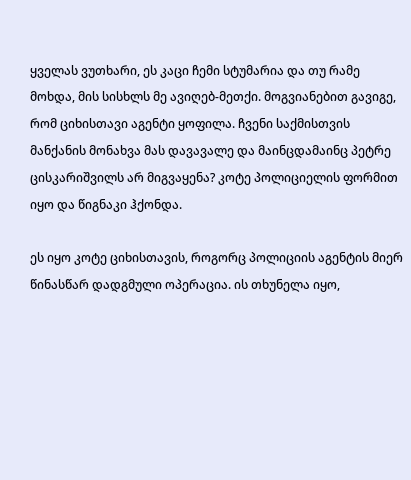ყველას ვუთხარი, ეს კაცი ჩემი სტუმარია და თუ რამე მოხდა, მის სისხლს მე ავიღებ-მეთქი. მოგვიანებით გავიგე, რომ ციხისთავი აგენტი ყოფილა. ჩვენი საქმისთვის მანქანის მონახვა მას დავავალე და მაინცდამაინც პეტრე ცისკარიშვილს არ მიგვაყენა? კოტე პოლიციელის ფორმით იყო და წიგნაკი ჰქონდა.

ეს იყო კოტე ციხისთავის, როგორც პოლიციის აგენტის მიერ წინასწარ დადგმული ოპერაცია. ის თხუნელა იყო,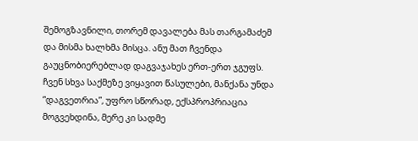შემოგზავნილი, თორემ დავალება მას თარგამაძემ და მისმა ხალხმა მისცა. ანუ მათ ჩვენდა გაუცნობიერებლად დაგვაჯახეს ერთ-ერთ ჯგუფს. ჩვენ სხვა საქმეზე ვიყავით წასულები, მანქანა უნდა “დაგვეთრია”, უფრო სწორად, ექსპროპრიაცია მოგვეხდინა, მერე კი სადმე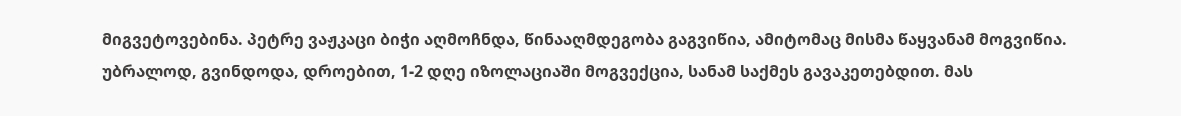მიგვეტოვებინა. პეტრე ვაჟკაცი ბიჭი აღმოჩნდა, წინააღმდეგობა გაგვიწია, ამიტომაც მისმა წაყვანამ მოგვიწია. უბრალოდ, გვინდოდა, დროებით, 1-2 დღე იზოლაციაში მოგვექცია, სანამ საქმეს გავაკეთებდით. მას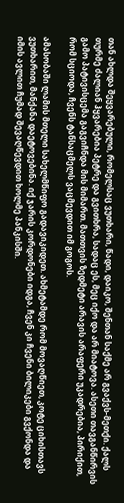თან ახლდა შეყვარებული, რომელსაც ვუთხარი, წადი, დაიკო, შენთან საქმე არ გვაქვს-მეთქი. ქალს თურმე ძალიან ჰყვარებია პეტრე და გვითხრა, სადაც ეს, მეც იქო და არ მიატოვა. ასეთი თავგანწირვის გამო პატივისცემა გაგვიჩნდა მის მიმართ. მათთვის ზედმეტი არავის არაფერი უკადრებია, პირიქით, რომ სციოდა, ჩვენს ტანსაცმელს ვაცმევდით იმ გოგოს.

ამასობაში ლამის მთელი სახელმწიფო გადავიკიდეთ. ახმეტამდე რომ მოვაღწიეთ, კოტე ციხისთავს ვუთხარით, მანქანა დაეტოვებინა. იქ ჯარის კორდონები იდგა, ჩვენ კი ჩვენი ბილიკები გვქონდა და იმის ავლით ჩუმად შევაღწევდით ხოლმე პანკისში.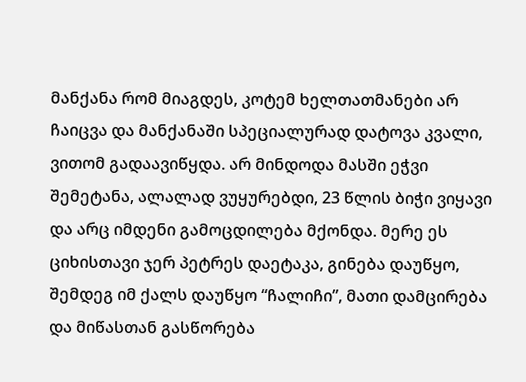მანქანა რომ მიაგდეს, კოტემ ხელთათმანები არ ჩაიცვა და მანქანაში სპეციალურად დატოვა კვალი, ვითომ გადაავიწყდა. არ მინდოდა მასში ეჭვი შემეტანა, ალალად ვუყურებდი, 23 წლის ბიჭი ვიყავი და არც იმდენი გამოცდილება მქონდა. მერე ეს ციხისთავი ჯერ პეტრეს დაეტაკა, გინება დაუწყო, შემდეგ იმ ქალს დაუწყო “ჩალიჩი”, მათი დამცირება და მიწასთან გასწორება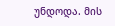უნდოდა. მის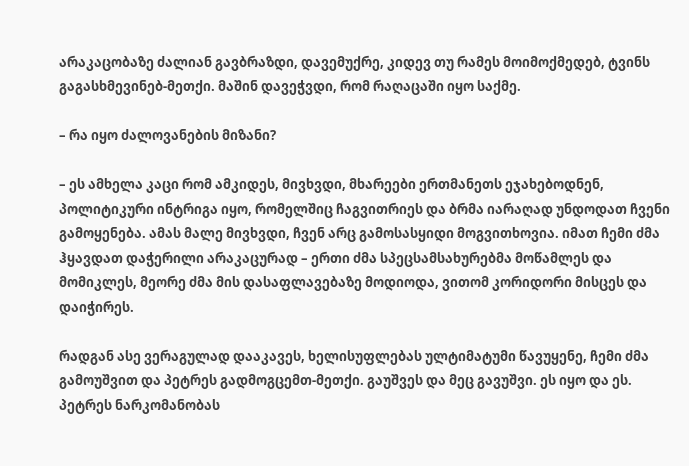არაკაცობაზე ძალიან გავბრაზდი, დავემუქრე, კიდევ თუ რამეს მოიმოქმედებ, ტვინს გაგასხმევინებ-მეთქი. მაშინ დავეჭვდი, რომ რაღაცაში იყო საქმე.

– რა იყო ძალოვანების მიზანი?

– ეს ამხელა კაცი რომ ამკიდეს, მივხვდი, მხარეები ერთმანეთს ეჯახებოდნენ, პოლიტიკური ინტრიგა იყო, რომელშიც ჩაგვითრიეს და ბრმა იარაღად უნდოდათ ჩვენი გამოყენება. ამას მალე მივხვდი, ჩვენ არც გამოსასყიდი მოგვითხოვია. იმათ ჩემი ძმა ჰყავდათ დაჭერილი არაკაცურად – ერთი ძმა სპეცსამსახურებმა მოწამლეს და მომიკლეს, მეორე ძმა მის დასაფლავებაზე მოდიოდა, ვითომ კორიდორი მისცეს და დაიჭირეს.

რადგან ასე ვერაგულად დააკავეს, ხელისუფლებას ულტიმატუმი წავუყენე, ჩემი ძმა გამოუშვით და პეტრეს გადმოგცემთ-მეთქი. გაუშვეს და მეც გავუშვი. ეს იყო და ეს. პეტრეს ნარკომანობას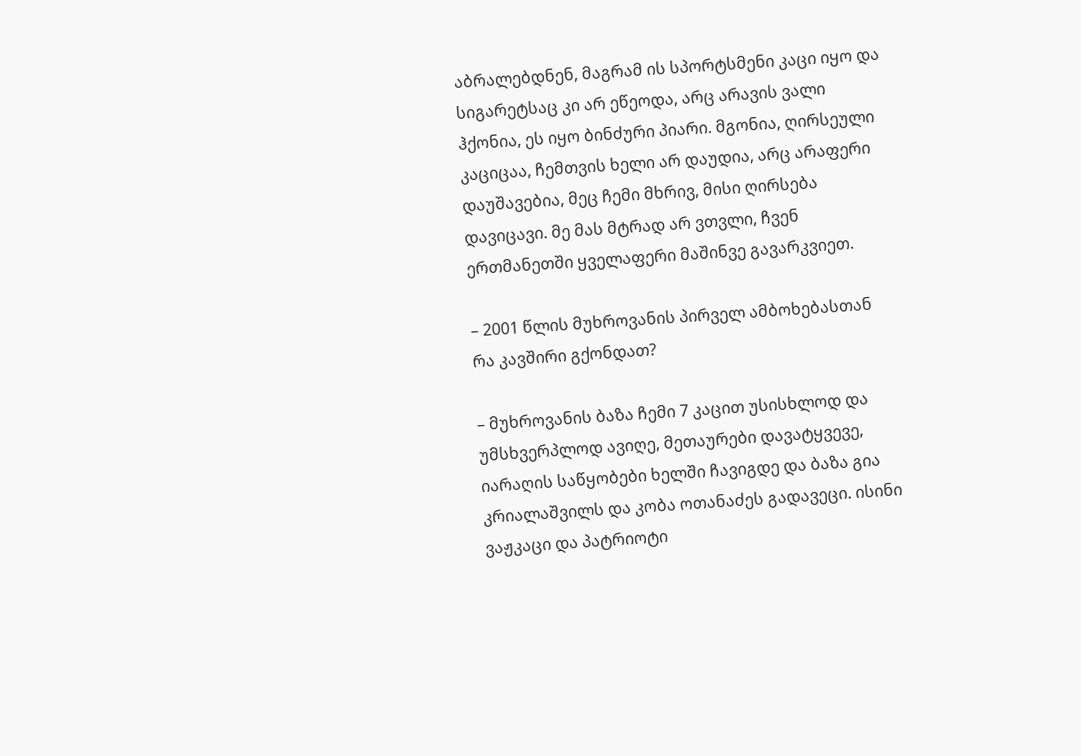აბრალებდნენ, მაგრამ ის სპორტსმენი კაცი იყო და სიგარეტსაც კი არ ეწეოდა, არც არავის ვალი ჰქონია, ეს იყო ბინძური პიარი. მგონია, ღირსეული კაციცაა, ჩემთვის ხელი არ დაუდია, არც არაფერი დაუშავებია, მეც ჩემი მხრივ, მისი ღირსება დავიცავი. მე მას მტრად არ ვთვლი, ჩვენ ერთმანეთში ყველაფერი მაშინვე გავარკვიეთ.

– 2001 წლის მუხროვანის პირველ ამბოხებასთან რა კავშირი გქონდათ?

– მუხროვანის ბაზა ჩემი 7 კაცით უსისხლოდ და უმსხვერპლოდ ავიღე, მეთაურები დავატყვევე, იარაღის საწყობები ხელში ჩავიგდე და ბაზა გია კრიალაშვილს და კობა ოთანაძეს გადავეცი. ისინი ვაჟკაცი და პატრიოტი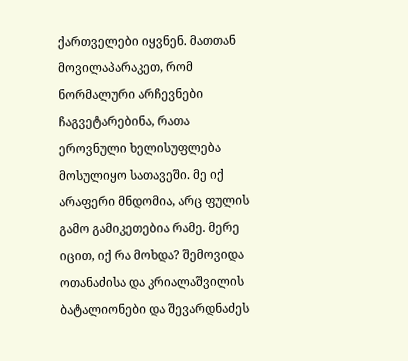ქართველები იყვნენ. მათთან მოვილაპარაკეთ, რომ ნორმალური არჩევნები ჩაგვეტარებინა, რათა ეროვნული ხელისუფლება მოსულიყო სათავეში. მე იქ არაფერი მნდომია, არც ფულის გამო გამიკეთებია რამე. მერე იცით, იქ რა მოხდა? შემოვიდა ოთანაძისა და კრიალაშვილის ბატალიონები და შევარდნაძეს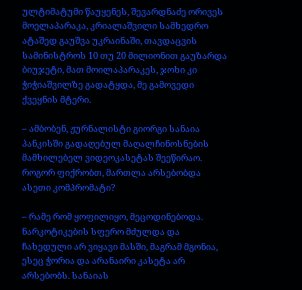ულტიმატუმი წაუყენეს, შევარდნაძე ორივეს მოელაპარაკა, კრიალაშვილი სამხედრო ატაშედ გაუშვა უკრაინაში, თავდაცვის სამინისტროს 10 თუ 20 მილიონით გაუზარდა ბიუჯეტი, მათ მოილაპარაკეს, ჯოხი კი ჭიჭიაშვილზე გადატყდა, მე გამოვედი ქვეყნის მტერი.

– ამბობენ, ჟურნალისტი გიორგი სანაია პანკისში გადაღებულ მაღალჩინოსნების მამხილებელ ვიდეოკასეტას შეეწირაო. როგორ ფიქრობთ, მართლა არსებობდა ასეთი კომპრომატი?

– რამე რომ ყოფილიყო, მეცოდინებოდა. ნარკოტიკების სფერო მძულდა და ჩახედული არ ვიყავი მასში, მაგრამ მგონია, ესეც ჭორია და არანაირი კასეტა არ არსებობს. სანაიას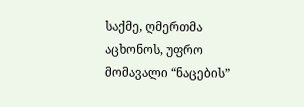საქმე, ღმერთმა აცხონოს, უფრო მომავალი “ნაცების”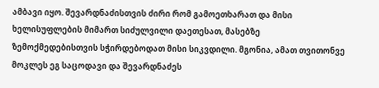ამბავი იყო. შევარდნაძისთვის ძირი რომ გამოეთხარათ და მისი ხელისუფლების მიმართ სიძულვილი დაეთესათ, მასებზე ზემოქმედებისთვის სჭირდებოდათ მისი სიკვდილი. მგონია, ამათ თვითონვე მოკლეს ეგ საცოდავი და შევარდნაძეს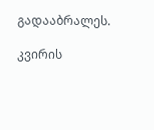გადააბრალეს.

კვირის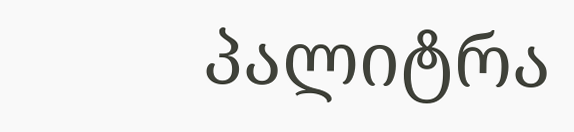პალიტრა